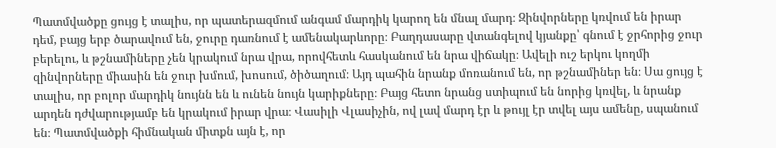Պատմվածքը ցույց է տալիս, որ պատերազմում անգամ մարդիկ կարող են մնալ մարդ։ Զինվորները կռվում են իրար դեմ, բայց երբ ծարավում են, ջուրը դառնում է ամենակարևորը։ Բաղդասարը վտանգելով կյանքը՝ գնում է ջրհորից ջուր բերելու, և թշնամիները չեն կրակում նրա վրա, որովհետև հասկանում են նրա վիճակը։ Ավելի ուշ երկու կողմի զինվորները միասին են ջուր խմում, խոսում, ծիծաղում։ Այդ պահին նրանք մոռանում են, որ թշնամիներ են։ Սա ցույց է տալիս, որ բոլոր մարդիկ նույնն են և ունեն նույն կարիքները։ Բայց հետո նրանց ստիպում են նորից կռվել, և նրանք արդեն դժվարությամբ են կրակում իրար վրա։ Վասիլի Վլասիչին, ով լավ մարդ էր և թույլ էր տվել այս ամենը, սպանում են։ Պատմվածքի հիմնական միտքն այն է, որ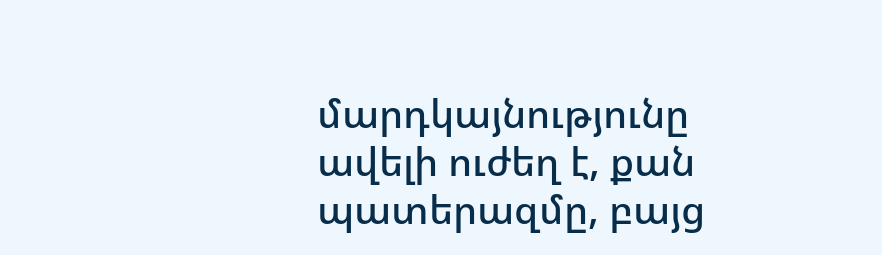մարդկայնությունը ավելի ուժեղ է, քան պատերազմը, բայց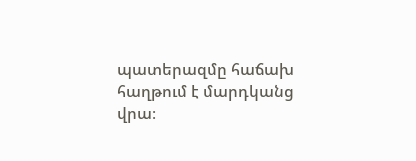պատերազմը հաճախ հաղթում է մարդկանց վրա։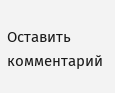Оставить комментарий